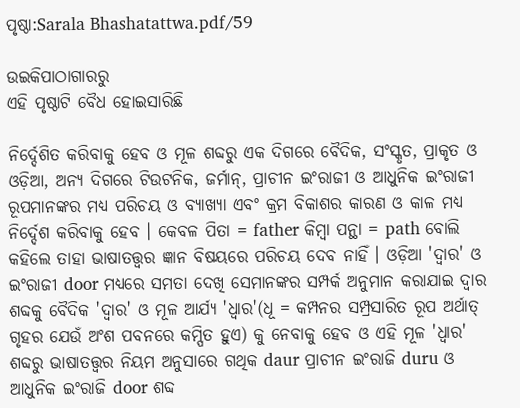ପୃଷ୍ଠା:Sarala Bhashatattwa.pdf/59

ଉଇକିପାଠାଗାର‌ରୁ
ଏହି ପୃଷ୍ଠାଟି ବୈଧ ହୋଇସାରିଛି

ନିର୍ଦ୍ଦେଶିତ କରିବାକୁ ହେବ ଓ ମୂଳ ଶବ୍ଦରୁ ଏକ ଦିଗରେ ବୈଦିକ, ସଂସ୍କୃତ, ପ୍ରାକୃତ ଓ ଓଡ଼ିଆ, ଅନ୍ୟ ଦିଗରେ ଟିଉଟନିକ, ଜର୍ମାନ୍, ପ୍ରାଚୀନ ଇଂରାଜୀ ଓ ଆଧୁନିକ ଇଂରାଜୀ ରୂପମାନଙ୍କର ମଧ୍ୟ ପରିଚୟ ଓ ବ୍ୟାଖ୍ୟା ଏବଂ କ୍ରମ ବିକାଶର କାରଣ ଓ କାଳ ମଧ୍ୟ ନିର୍ଦ୍ଦେଶ କରିବାକୁ ହେବ । କେବଳ ପିତା = father କିମ୍ବା ପନ୍ଥା = path ବୋଲି କହିଲେ ତାହା ଭାଷାତତ୍ତ୍ୱର ଜ୍ଞାନ ବିଷୟରେ ପରିଚୟ ଦେବ ନାହିଁ । ଓଡ଼ିଆ 'ଦ୍ୱାର' ଓ ଇଂରାଜୀ door ମଧ୍ୟରେ ସମତା ଦେଖି ସେମାନଙ୍କର ସମ୍ପର୍କ ଅନୁମାନ କରାଯାଇ ଦ୍ୱାର ଶବ୍ଦକୁ ବୈଦିକ 'ଦ୍ୱାର' ଓ ମୂଳ ଆର୍ଯ୍ୟ 'ଧ୍ୱାର'(ଧୂ = କମ୍ପନର ସମ୍ପ୍ରସାରିତ ରୂପ ଅର୍ଥାତ୍ ଗୃହର ଯେଉଁ ଅଂଶ ପବନରେ କମ୍ପିତ ହୁଏ) କୁ ନେବାକୁ ହେବ ଓ ଏହି ମୂଳ 'ଧ୍ୱାର' ଶବ୍ଦରୁ ଭାଷାତତ୍ତ୍ୱର ନିୟମ ଅନୁସାରେ ଗଥିକ daur ପ୍ରାଚୀନ ଇଂରାଜି duru ଓ ଆଧୁନିକ ଇଂରାଜି door ଶବ୍ଦ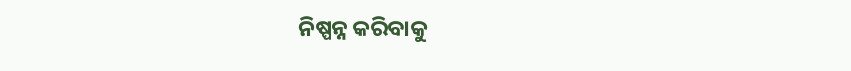ନିଷ୍ପନ୍ନ କରିବାକୁ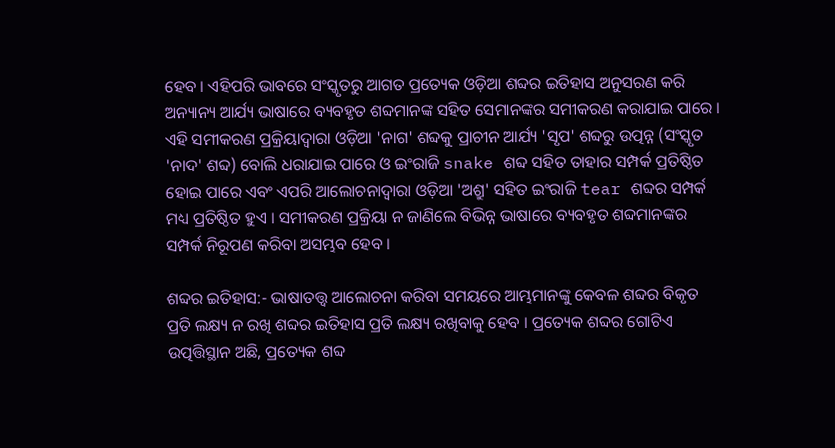ହେବ । ଏହିପରି ଭାବରେ ସଂସ୍କୃତରୁ ଆଗତ ପ୍ରତ୍ୟେକ ଓଡ଼ିଆ ଶବ୍ଦର ଇତିହାସ ଅନୁସରଣ କରି ଅନ୍ୟାନ୍ୟ ଆର୍ଯ୍ୟ ଭାଷାରେ ବ୍ୟବହୃତ ଶବ୍ଦମାନଙ୍କ ସହିତ ସେମାନଙ୍କର ସମୀକରଣ କରାଯାଇ ପାରେ । ଏହି ସମୀକରଣ ପ୍ରକ୍ରିୟାଦ୍ୱାରା ଓଡ଼ିଆ 'ନାଗ' ଶବ୍ଦକୁ ପ୍ରାଚୀନ ଆର୍ଯ୍ୟ 'ସୃପ' ଶବ୍ଦରୁ ଉତ୍ପନ୍ନ (ସଂସ୍କୃତ 'ନାଦ' ଶବ୍ଦ) ବୋଲି ଧରାଯାଇ ପାରେ ଓ ଇଂରାଜି snake ଶବ୍ଦ ସହିତ ତାହାର ସମ୍ପର୍କ ପ୍ରତିଷ୍ଠିତ ହୋଇ ପାରେ ଏବଂ ଏପରି ଆଲୋଚନାଦ୍ୱାରା ଓଡ଼ିଆ 'ଅଶ୍ରୁ' ସହିତ ଇଂରାଜି tear ଶବ୍ଦର ସମ୍ପର୍କ ମଧ୍ୟ ପ୍ରତିଷ୍ଠିତ ହୁଏ । ସମୀକରଣ ପ୍ରକ୍ରିୟା ନ ଜାଣିଲେ ବିଭିନ୍ନ ଭାଷାରେ ବ୍ୟବହୃତ ଶବ୍ଦମାନଙ୍କର ସମ୍ପର୍କ ନିରୂପଣ କରିବା ଅସମ୍ଭବ ହେବ ।

ଶବ୍ଦର ଇତିହାସ:- ଭାଷାତତ୍ତ୍ୱ ଆଲୋଚନା କରିବା ସମୟରେ ଆମ୍ଭମାନଙ୍କୁ କେବଳ ଶବ୍ଦର ବିକୃତ ପ୍ରତି ଲକ୍ଷ୍ୟ ନ ରଖି ଶବ୍ଦର ଇତିହାସ ପ୍ରତି ଲକ୍ଷ୍ୟ ରଖିବାକୁ ହେବ । ପ୍ରତ୍ୟେକ ଶବ୍ଦର ଗୋଟିଏ ଉତ୍ପତ୍ତିସ୍ଥାନ ଅଛି, ପ୍ରତ୍ୟେକ ଶବ୍ଦ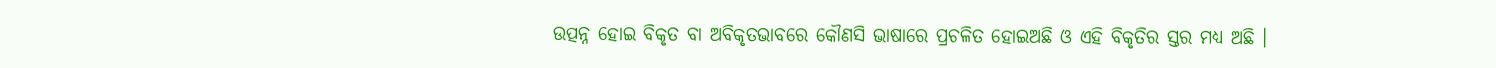ଉତ୍ପନ୍ନ ହୋଇ ବିକୃତ ବା ଅବିକୃତଭାବରେ କୌଣସି ଭାଷାରେ ପ୍ରଚଳିତ ହୋଇଅଛି ଓ ଏହି ବିକୃତିର ସ୍ତର ମଧ୍ୟ ଅଛି ।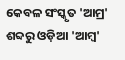କେବଳ ସଂସ୍କୃତ 'ଆମ୍ର' ଶବ୍ଦରୁ ଓଡ଼ିଆ 'ଆମ୍ବ'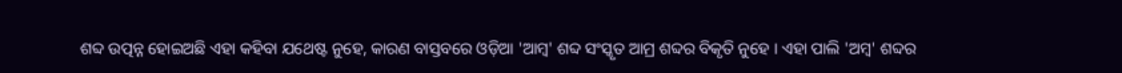ଶବ୍ଦ ଉତ୍ପନ୍ନ ହୋଇଅଛି ଏହା କହିବା ଯଥେଷ୍ଟ ନୁହେ, କାରଣ ବାସ୍ତବରେ ଓଡ଼ିଆ 'ଆମ୍ବ' ଶବ୍ଦ ସଂସ୍କୃତ ଆମ୍ର ଶବ୍ଦର ବିକୃତି ନୁହେ । ଏହା ପାଲି 'ଅମ୍ବ' ଶବ୍ଦର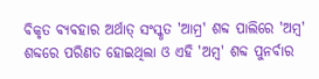ବିକୃତ ବ୍ୟବହାର ଅର୍ଥାତ୍ ସଂସ୍କୃତ 'ଆମ୍ର' ଶବ୍ଦ ପାଲିରେ 'ଅମ୍ବ' ଶବ୍ଦରେ ପରିଣତ ହୋଇଥିଲା ଓ ଏହି 'ଅମ୍ବ' ଶବ୍ଦ ପୁନର୍ବାର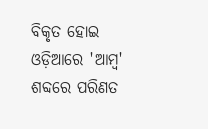ବିକୃତ ହୋଇ ଓଡ଼ିଆରେ 'ଆମ୍ବ' ଶବ୍ଦରେ ପରିଣତ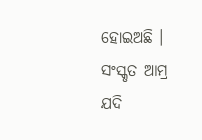ହୋଇଅଛି । ସଂସ୍କୃତ ଆମ୍ର ଯଦି